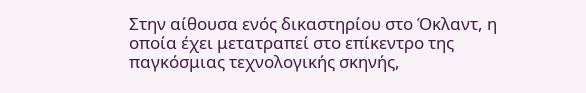Στην αίθουσα ενός δικαστηρίου στο Όκλαντ, η οποία έχει μετατραπεί στο επίκεντρο της παγκόσμιας τεχνολογικής σκηνής,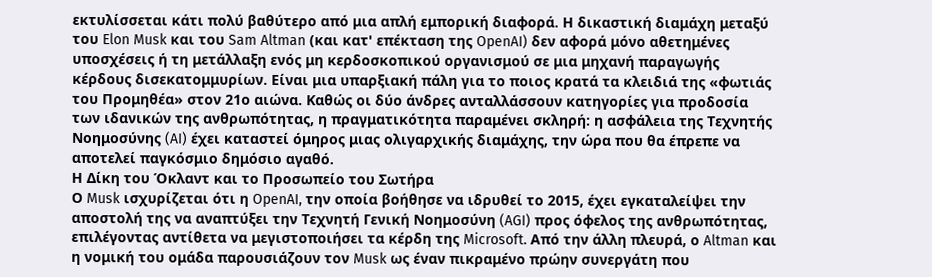εκτυλίσσεται κάτι πολύ βαθύτερο από μια απλή εμπορική διαφορά. Η δικαστική διαμάχη μεταξύ του Elon Musk και του Sam Altman (και κατ' επέκταση της OpenAI) δεν αφορά μόνο αθετημένες υποσχέσεις ή τη μετάλλαξη ενός μη κερδοσκοπικού οργανισμού σε μια μηχανή παραγωγής κέρδους δισεκατομμυρίων. Είναι μια υπαρξιακή πάλη για το ποιος κρατά τα κλειδιά της «φωτιάς του Προμηθέα» στον 21ο αιώνα. Καθώς οι δύο άνδρες ανταλλάσσουν κατηγορίες για προδοσία των ιδανικών της ανθρωπότητας, η πραγματικότητα παραμένει σκληρή: η ασφάλεια της Τεχνητής Νοημοσύνης (AI) έχει καταστεί όμηρος μιας ολιγαρχικής διαμάχης, την ώρα που θα έπρεπε να αποτελεί παγκόσμιο δημόσιο αγαθό.
Η Δίκη του Όκλαντ και το Προσωπείο του Σωτήρα
Ο Musk ισχυρίζεται ότι η OpenAI, την οποία βοήθησε να ιδρυθεί το 2015, έχει εγκαταλείψει την αποστολή της να αναπτύξει την Τεχνητή Γενική Νοημοσύνη (AGI) προς όφελος της ανθρωπότητας, επιλέγοντας αντίθετα να μεγιστοποιήσει τα κέρδη της Microsoft. Από την άλλη πλευρά, ο Altman και η νομική του ομάδα παρουσιάζουν τον Musk ως έναν πικραμένο πρώην συνεργάτη που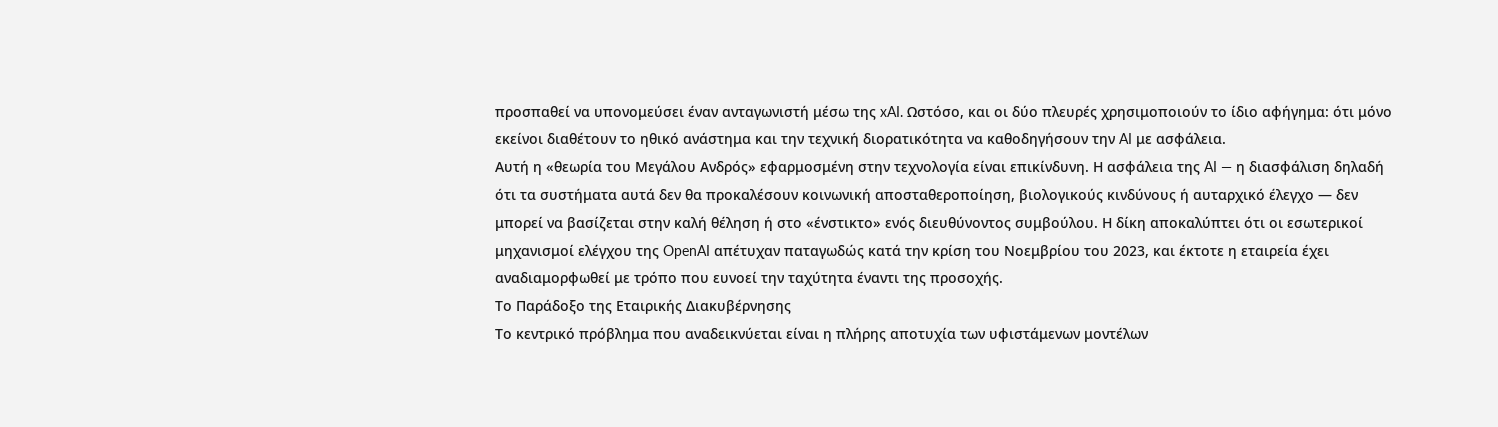προσπαθεί να υπονομεύσει έναν ανταγωνιστή μέσω της xAI. Ωστόσο, και οι δύο πλευρές χρησιμοποιούν το ίδιο αφήγημα: ότι μόνο εκείνοι διαθέτουν το ηθικό ανάστημα και την τεχνική διορατικότητα να καθοδηγήσουν την AI με ασφάλεια.
Αυτή η «θεωρία του Μεγάλου Ανδρός» εφαρμοσμένη στην τεχνολογία είναι επικίνδυνη. Η ασφάλεια της AI — η διασφάλιση δηλαδή ότι τα συστήματα αυτά δεν θα προκαλέσουν κοινωνική αποσταθεροποίηση, βιολογικούς κινδύνους ή αυταρχικό έλεγχο — δεν μπορεί να βασίζεται στην καλή θέληση ή στο «ένστικτο» ενός διευθύνοντος συμβούλου. Η δίκη αποκαλύπτει ότι οι εσωτερικοί μηχανισμοί ελέγχου της OpenAI απέτυχαν παταγωδώς κατά την κρίση του Νοεμβρίου του 2023, και έκτοτε η εταιρεία έχει αναδιαμορφωθεί με τρόπο που ευνοεί την ταχύτητα έναντι της προσοχής.
Το Παράδοξο της Εταιρικής Διακυβέρνησης
Το κεντρικό πρόβλημα που αναδεικνύεται είναι η πλήρης αποτυχία των υφιστάμενων μοντέλων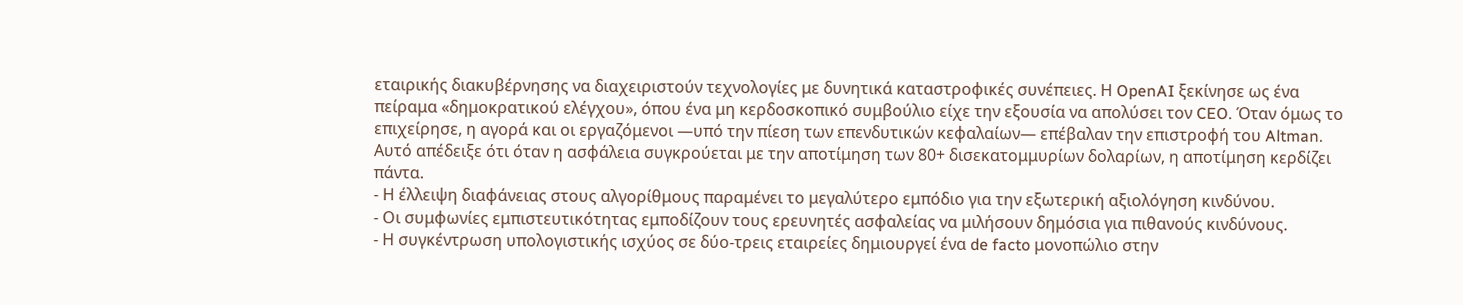εταιρικής διακυβέρνησης να διαχειριστούν τεχνολογίες με δυνητικά καταστροφικές συνέπειες. Η OpenAI ξεκίνησε ως ένα πείραμα «δημοκρατικού ελέγχου», όπου ένα μη κερδοσκοπικό συμβούλιο είχε την εξουσία να απολύσει τον CEO. Όταν όμως το επιχείρησε, η αγορά και οι εργαζόμενοι —υπό την πίεση των επενδυτικών κεφαλαίων— επέβαλαν την επιστροφή του Altman. Αυτό απέδειξε ότι όταν η ασφάλεια συγκρούεται με την αποτίμηση των 80+ δισεκατομμυρίων δολαρίων, η αποτίμηση κερδίζει πάντα.
- Η έλλειψη διαφάνειας στους αλγορίθμους παραμένει το μεγαλύτερο εμπόδιο για την εξωτερική αξιολόγηση κινδύνου.
- Οι συμφωνίες εμπιστευτικότητας εμποδίζουν τους ερευνητές ασφαλείας να μιλήσουν δημόσια για πιθανούς κινδύνους.
- Η συγκέντρωση υπολογιστικής ισχύος σε δύο-τρεις εταιρείες δημιουργεί ένα de facto μονοπώλιο στην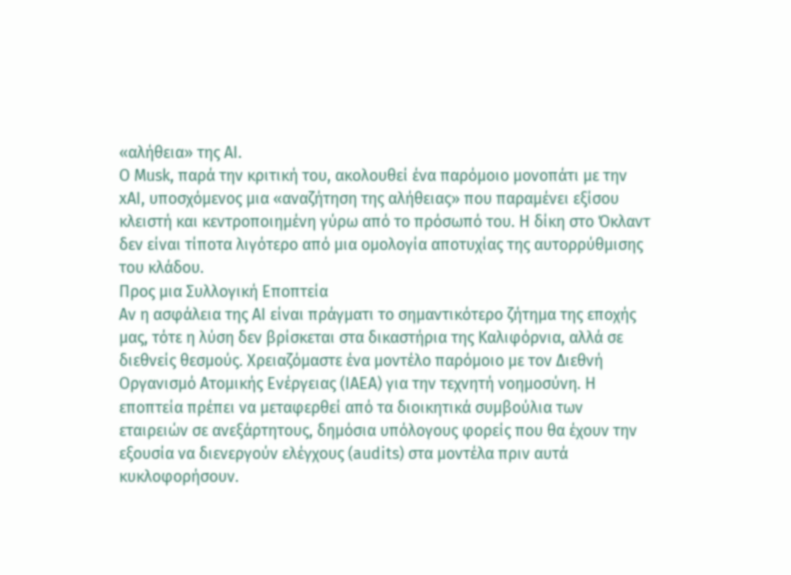«αλήθεια» της AI.
Ο Musk, παρά την κριτική του, ακολουθεί ένα παρόμοιο μονοπάτι με την xAI, υποσχόμενος μια «αναζήτηση της αλήθειας» που παραμένει εξίσου κλειστή και κεντροποιημένη γύρω από το πρόσωπό του. Η δίκη στο Όκλαντ δεν είναι τίποτα λιγότερο από μια ομολογία αποτυχίας της αυτορρύθμισης του κλάδου.
Προς μια Συλλογική Εποπτεία
Αν η ασφάλεια της AI είναι πράγματι το σημαντικότερο ζήτημα της εποχής μας, τότε η λύση δεν βρίσκεται στα δικαστήρια της Καλιφόρνια, αλλά σε διεθνείς θεσμούς. Χρειαζόμαστε ένα μοντέλο παρόμοιο με τον Διεθνή Οργανισμό Ατομικής Ενέργειας (IAEA) για την τεχνητή νοημοσύνη. Η εποπτεία πρέπει να μεταφερθεί από τα διοικητικά συμβούλια των εταιρειών σε ανεξάρτητους, δημόσια υπόλογους φορείς που θα έχουν την εξουσία να διενεργούν ελέγχους (audits) στα μοντέλα πριν αυτά κυκλοφορήσουν.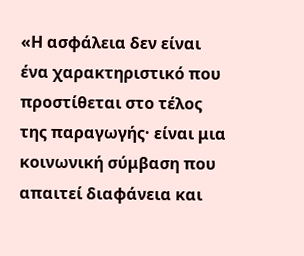«Η ασφάλεια δεν είναι ένα χαρακτηριστικό που προστίθεται στο τέλος της παραγωγής· είναι μια κοινωνική σύμβαση που απαιτεί διαφάνεια και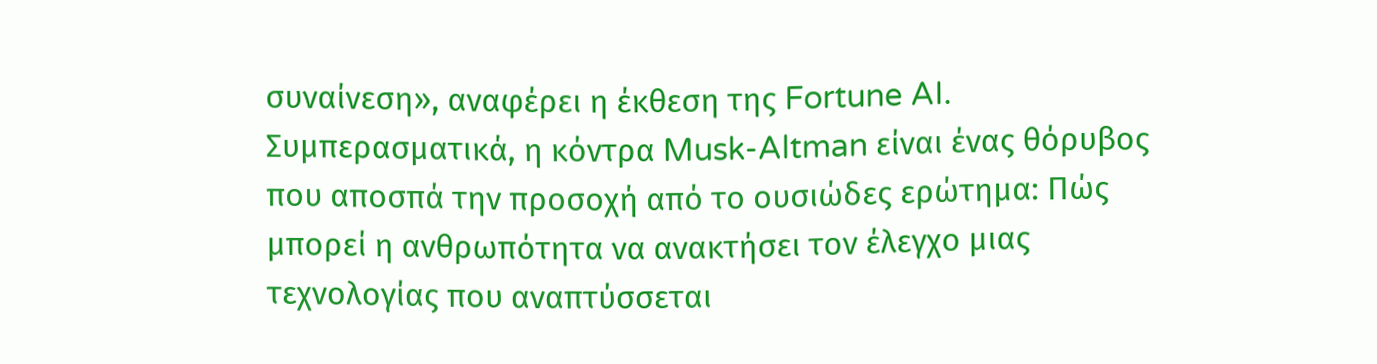συναίνεση», αναφέρει η έκθεση της Fortune AI.
Συμπερασματικά, η κόντρα Musk-Altman είναι ένας θόρυβος που αποσπά την προσοχή από το ουσιώδες ερώτημα: Πώς μπορεί η ανθρωπότητα να ανακτήσει τον έλεγχο μιας τεχνολογίας που αναπτύσσεται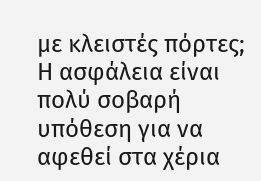με κλειστές πόρτες; Η ασφάλεια είναι πολύ σοβαρή υπόθεση για να αφεθεί στα χέρια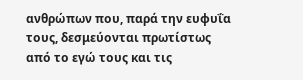ανθρώπων που, παρά την ευφυΐα τους, δεσμεύονται πρωτίστως από το εγώ τους και τις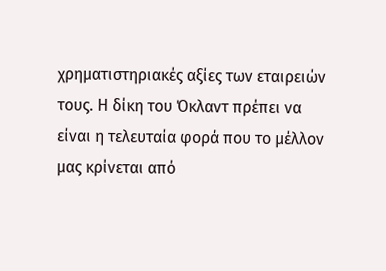χρηματιστηριακές αξίες των εταιρειών τους. Η δίκη του Όκλαντ πρέπει να είναι η τελευταία φορά που το μέλλον μας κρίνεται από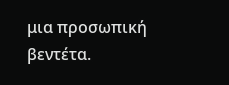μια προσωπική βεντέτα.